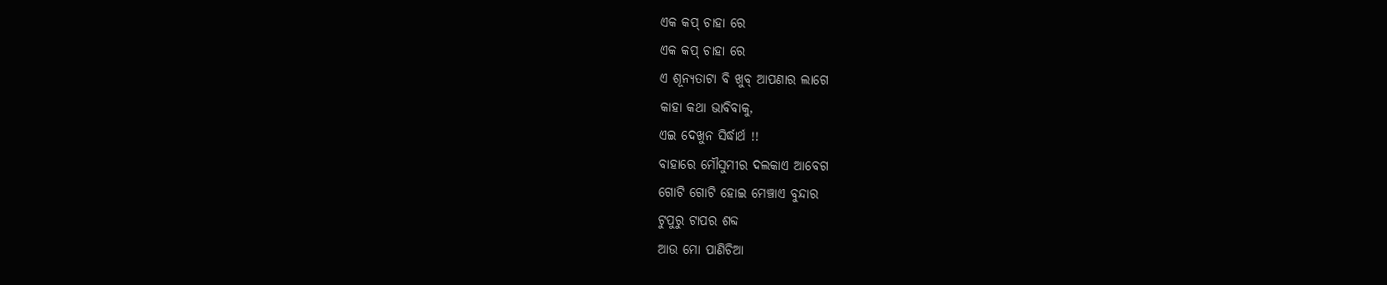ଏକ କପ୍ ଚାହା ରେ
ଏକ କପ୍ ଚାହା ରେ
ଏ ଶୂନ୍ୟତାଟା ବି ଖୁବ୍ ଆପଣାର ଲାଗେ
କାହା କଥା ଭାବିବାକୁ,
ଏଇ ଦେଖୁନ ସିର୍ଦ୍ଧାର୍ଥ !!
ବାହାରେ ମୌସୁମୀର ଦଲକାଏ ଆବେଗ
ଗୋଟି ଗୋଟି ହୋଇ ମେଞ୍ଚାଏ ବୁନ୍ଦାର
ଟୁପୁରୁ ଟାପର ଶବ୍ଦ
ଆଉ ମୋ ପାଣିଚିଆ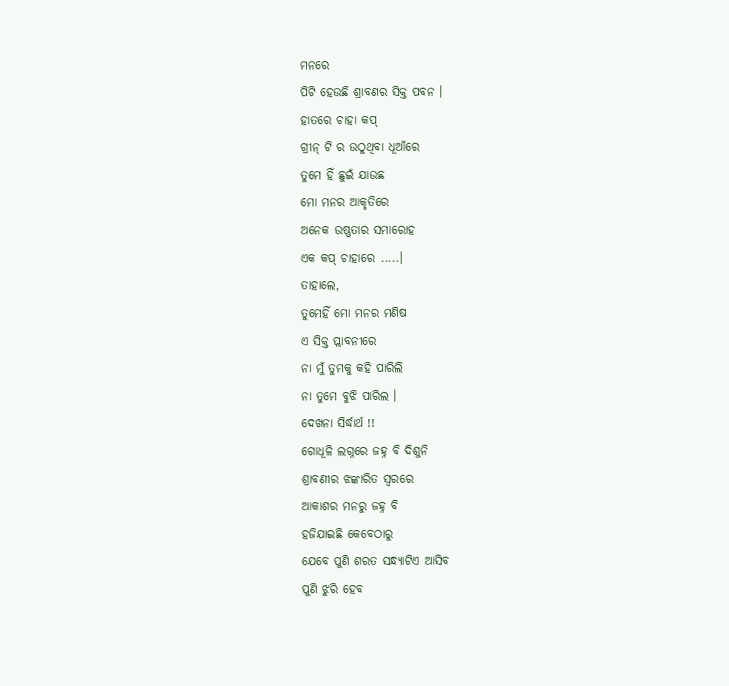ମନରେ
ପିଟି ହେଉଛି ଶ୍ରାବଣର ସିକ୍ତ ପବନ ।
ହାତରେ ଚାହା କପ୍
ଗ୍ରୀନ୍ ଟି ର ଉଠୁଥିବା ଧୂଆଁରେ
ତୁମେ ହିଁ ଛୁଇଁ ଯାଉଛ
ମୋ ମନର ଆକୃତିରେ
ଅନେକ ଉଷ୍ଣତାର ସମାରୋହ
ଏକ କପ୍ ଚାହାରେ .....।
ତାହାଲେ,
ତୁମେହିଁ ମୋ ମନର ମଣିଷ
ଏ ସିକ୍ତ ପ୍ଲାବନୀରେ
ନା ମୁଁ ତୁମକୁ କହି ପାରିଲି
ନା ତୁମେ ବୁଝି ପାରିଲ ।
ଦେଖନା ସିର୍ଦ୍ଧାର୍ଥ !!
ଗୋଧୂଳି ଲଗ୍ନରେ ଜହ୍ନ ବି ଦିଶୁନି
ଶ୍ରାବଣୀର ଝଙ୍କାରିତ ସ୍ୱରରେ
ଆକାଶର ମନରୁ ଜହ୍ନ ବି
ହଜିଯାଇଛି କେବେଠାରୁ
ଯେବେ ପୁଣି ଶରତ ସନ୍ଧ୍ୟାଟିଏ ଆସିବ
ପୁଣି ଝୁରି ହେବ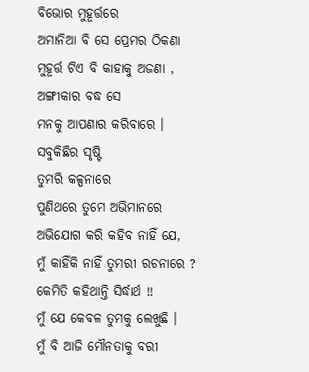ବିଭୋର ମୁହୂର୍ତ୍ତରେ
ଅମାନିଆ ବି ସେ ପ୍ରେମର ଠିକଣା
ମୁହୂର୍ତ୍ତ ଟିଏ ବି କାହାକୁ ଅଜଣା ,
ଅଙ୍ଗୀକାର ବଦ୍ଧ ସେ
ମନକୁ ଆପଣାର କରିବାରେ ।
ସବୁକିଛିର ସୃଷ୍ଟି
ତୁମରି କଳ୍ପନାରେ
ପୁଣିଥରେ ତୁମେ ଅଭିମାନରେ
ଅଭିଯୋଗ କରି କହିବ ନାହିଁ ଯେ,
ମୁଁ କାହିଁକି ନାହିଁ ତୁମରୀ ରଚନାରେ ?
କେମିତି କହିଥାନ୍ତି ସିର୍ଦ୍ଧାର୍ଥ !!
ମୁଁ ଯେ କେବଳ ତୁମକୁ ଲେଖୁଛି ।
ମୁଁ ବି ଆଜି ମୌନତାକୁ ବରୀ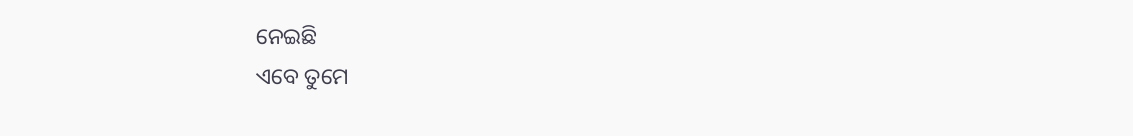ନେଇଛି
ଏବେ ତୁମେ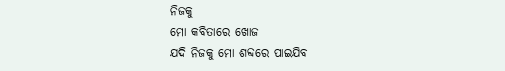ନିଜକୁ
ମୋ କବିତାରେ ଖୋଜ
ଯଦି ନିଜକୁ ମୋ ଶବ୍ଦରେ ପାଇଯିବ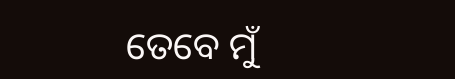ତେବେ ମୁଁ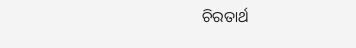ଚିରତାର୍ଥ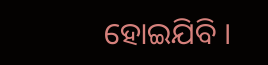ହୋଇଯିବି ।